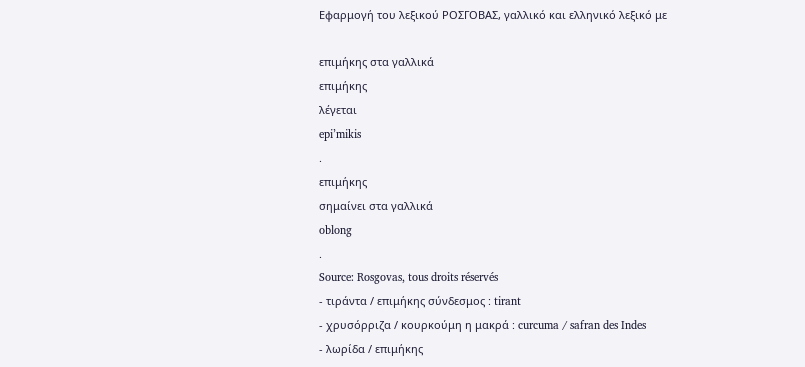Εφαρμογή του λεξικού ΡΟΣΓΟΒΑΣ, γαλλικό και ελληνικό λεξικό με

επιμήκης στα γαλλικά
επιμήκης
λέγεται
epi’mikis
.
επιμήκης
σημαίνει στα γαλλικά
oblong
.
Source: Rosgovas, tous droits réservés
- τιράντα / επιμήκης σύνδεσμος : tirant
- χρυσόρριζα / κουρκούμη η μακρά : curcuma / safran des Indes
- λωρίδα / επιμήκης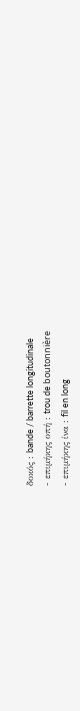δοκός : bande / barrette longitudinale
- επιμήκης οπή : trou de boutonnière
- επιμήκης ίνα : fil en long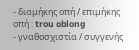- διαμήκης οπή / επιμήκης οπή : trou oblong
- γναθοσχιστία / συγγενής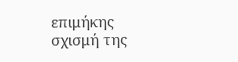επιμήκης σχισμή της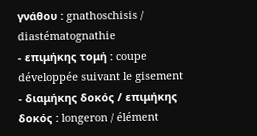γνάθου : gnathoschisis / diastématognathie
- επιμήκης τομή : coupe développée suivant le gisement
- διαμήκης δοκός / επιμήκης δοκός : longeron / élément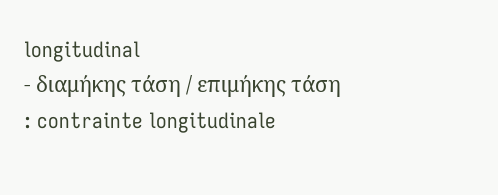longitudinal
- διαμήκης τάση / επιμήκης τάση : contrainte longitudinale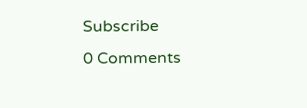Subscribe
0 Comments